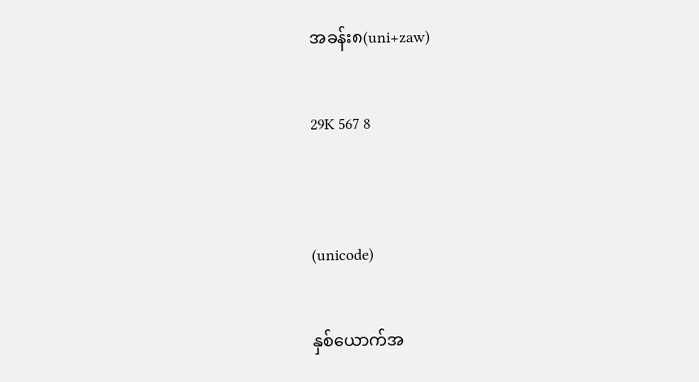အခန်း၈(uni+zaw)

29K 567 8


(unicode)

နှစ်ယောက်အ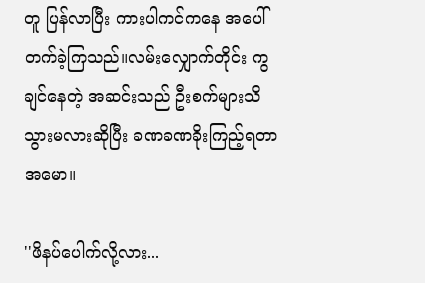တူ ပြန်လာပြီး ကားပါကင်ကနေ အပေါ်တက်ခဲ့ကြသည်။လမ်းလျှောက်တိုင်း ကွချင်နေတဲ့ အဆင်းသည် ဦးစက်များသိသွားမလားဆိုပြီး ခဏခဏခိုးကြည့်ရတာအမော။

''ဖိနပ်ပေါက်လို့လား...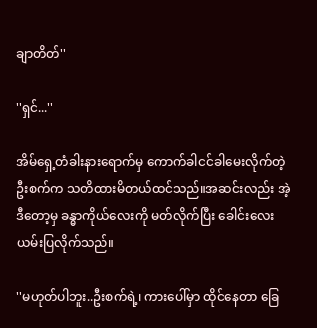ချာတိတ်''

''ရှင်...''

အိမ်ရှေ့တံခါးနားရောက်မှ ကောက်ခါငင်ခါမေးလိုက်တဲ့ ဦးစက်က သတိထားမိတယ်ထင်သည်။အဆင်းလည်း အဲ့ဒီတော့မှ ခန္ဓာကိုယ်လေးကို မတ်လိုက်ပြီး ခေါင်းလေးယမ်းပြလိုက်သည်။

''မဟုတ်ပါဘူး..ဦးစက်ရဲ့၊ ကားပေါ်မှာ ထိုင်နေတာ ခြေ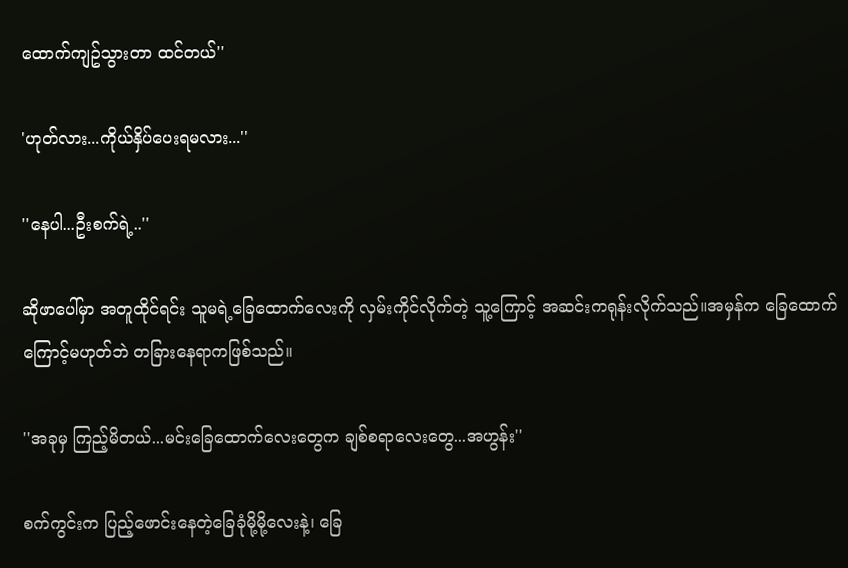ထောက်ကျဥ်သွားတာ ထင်တယ်''

'ဟုတ်လား...ကိုယ်နှိပ်ပေးရမလား...''

''နေပါ...ဦးစက်ရဲ့..''

ဆိုဖာပေါ်မှာ အတူထိုင်ရင်း သူမရဲ့ခြေထောက်လေးကို လှမ်းကိုင်လိုက်တဲ့ သူ့ကြောင့် အဆင်းကရုန်းလိုက်သည်။အမှန်က ခြေထောက်ကြောင့်မဟုတ်ဘဲ တခြားနေရာကဖြစ်သည်။

''အခုမှ ကြည့်မိတယ်...မင်းခြေထောက်လေးတွေက ချစ်စရာလေးတွေ...အဟွန်း''

စက်ကွင်းက ပြည့်ဖောင်းနေတဲ့ခြေခုံမို့မို့လေးနဲ့၊ ခြေ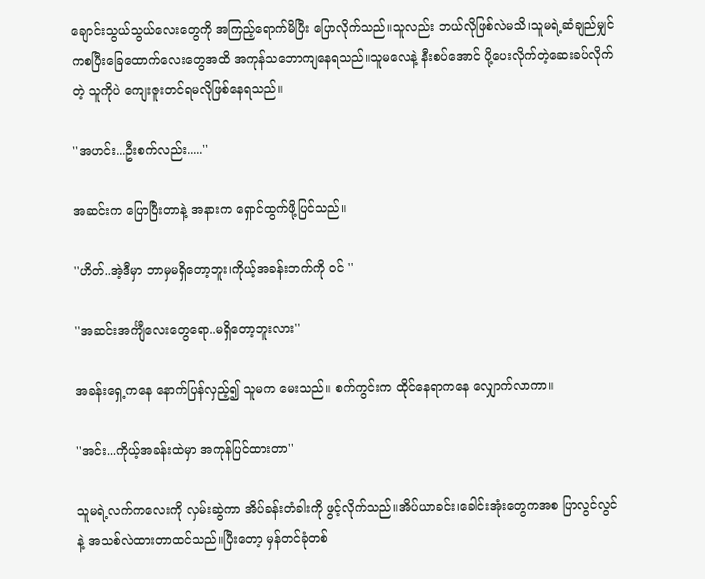ချောင်းသွယ်သွယ်လေးတွေကို အကြည့်ရောက်မိပြီး ပြောလိုက်သည်။သူလည်း ဘယ်လိုဖြစ်လဲမသိ၊သူမရဲ့ဆံချည်မျှင်ကစပြီးခြေထောက်လေးတွေအထိ အကုန်သဘောကျနေရသည်။သူမလေနဲ့ နီးစပ်အောင် ပို့ပေးလိုက်တဲ့ဆေးခပ်လိုက်တဲ့ သူကိုပဲ ကျေးဇူးတင်ရမလိုဖြစ်နေရသည်။

''အဟင်း...ဦးစက်လည်း.....''

အဆင်းက ပြောပြီးတာနဲ့ အနားက ရှောင်ထွက်ဖို့ပြင်သည်။

''ဟိတ်..အဲ့ဒီမှာ ဘာမှမရှိတော့ဘူး၊ကိုယ့်အခန်းဘက်ကို ဝင် ''

''အဆင်းအင်္ကျီလေးတွေရော..မရှိတော့ဘူးလား''

အခန်းရှေ့ကနေ နောက်ပြန်လှည့်၍ သူမက မေးသည်။ စက်ကွင်းက ထိုင်နေရာကနေ လျှောက်လာကာ။

''အင်း...ကိုယ့်အခန်းထဲမှာ အကုန်ပြင်ထားတာ''

သူမရဲ့လက်ကလေးကို လှမ်းဆွဲကာ အိပ်ခန်းတံခါးကို ဖွင့်လိုက်သည်။အိပ်ယာခင်း၊ခေါင်းအုံးတွေကအစ ပြာလွင်လွင်နဲ့ အသစ်လဲထားတာထင်သည်။ပြီးတော့ မှန်တင်ခုံတစ်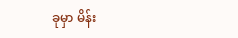ခုမှာ မိန်း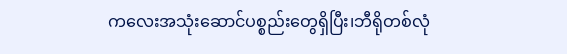ကလေးအသုံးဆောင်ပစ္စည်းတွေရှိပြီး၊ဘီရိုတစ်လုံ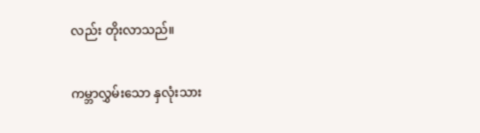လည်း တိုးလာသည်။

ကမ္ဘာလွှမ်းသော နှလုံးသား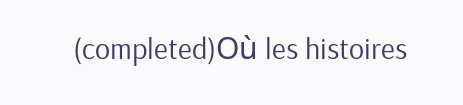(completed)Où les histoires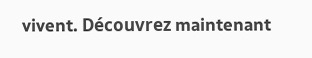vivent. Découvrez maintenant